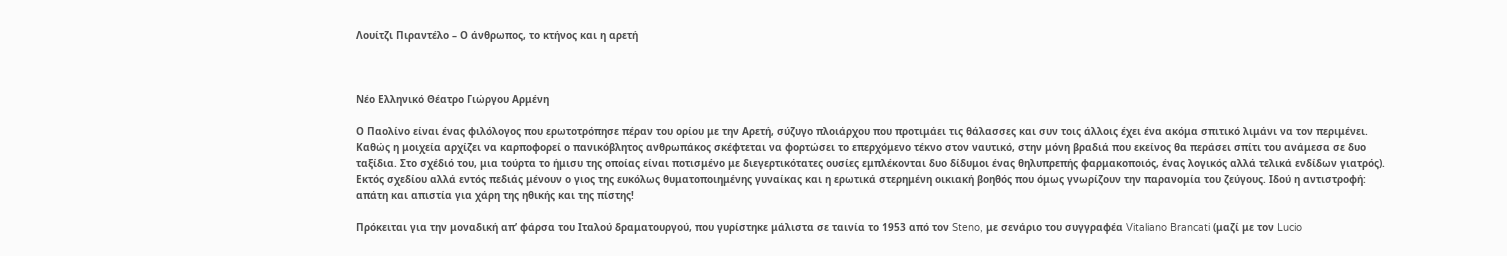Λουίτζι Πιραντέλο – Ο άνθρωπος, το κτήνος και η αρετή



Νέο Ελληνικό Θέατρο Γιώργου Αρμένη

Ο Παολίνο είναι ένας φιλόλογος που ερωτοτρόπησε πέραν του ορίου με την Αρετή, σύζυγο πλοιάρχου που προτιμάει τις θάλασσες και συν τοις άλλοις έχει ένα ακόμα σπιτικό λιμάνι να τον περιμένει. Καθώς η μοιχεία αρχίζει να καρποφορεί ο πανικόβλητος ανθρωπάκος σκέφτεται να φορτώσει το επερχόμενο τέκνο στον ναυτικό, στην μόνη βραδιά που εκείνος θα περάσει σπίτι του ανάμεσα σε δυο ταξίδια. Στο σχέδιό του, μια τούρτα το ήμισυ της οποίας είναι ποτισμένο με διεγερτικότατες ουσίες εμπλέκονται δυο δίδυμοι ένας θηλυπρεπής φαρμακοποιός, ένας λογικός αλλά τελικά ενδίδων γιατρός). Εκτός σχεδίου αλλά εντός πεδιάς μένουν ο γιος της ευκόλως θυματοποιημένης γυναίκας και η ερωτικά στερημένη οικιακή βοηθός που όμως γνωρίζουν την παρανομία του ζεύγους. Ιδού η αντιστροφή: απάτη και απιστία για χάρη της ηθικής και της πίστης!

Πρόκειται για την μοναδική απ’ φάρσα του Ιταλού δραματουργού, που γυρίστηκε μάλιστα σε ταινία το 1953 από τον Steno, με σενάριο του συγγραφέα Vitaliano Brancati (μαζί με τον Lucio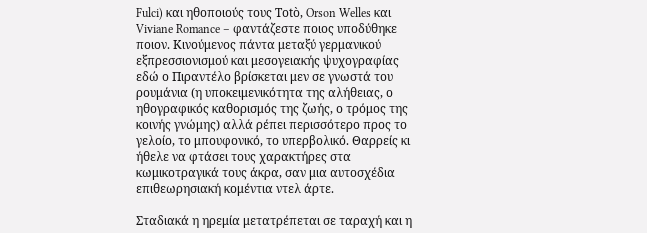Fulci) και ηθοποιούς τους Totò, Orson Welles και Viviane Romance – φαντάζεστε ποιος υποδύθηκε ποιον. Κινούμενος πάντα μεταξύ γερμανικού εξπρεσσιονισμού και μεσογειακής ψυχογραφίας εδώ ο Πιραντέλο βρίσκεται μεν σε γνωστά του ρουμάνια (η υποκειμενικότητα της αλήθειας, ο ηθογραφικός καθορισμός της ζωής, ο τρόμος της κοινής γνώμης) αλλά ρέπει περισσότερο προς το γελοίο, το μπουφονικό, το υπερβολικό. Θαρρείς κι ήθελε να φτάσει τους χαρακτήρες στα κωμικοτραγικά τους άκρα, σαν μια αυτοσχέδια επιθεωρησιακή κομέντια ντελ άρτε.

Σταδιακά η ηρεμία μετατρέπεται σε ταραχή και η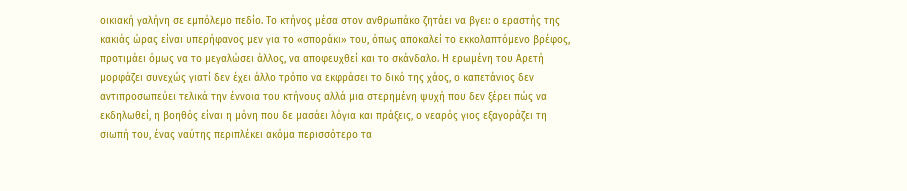οικιακή γαλήνη σε εμπόλεμο πεδίο. Το κτήνος μέσα στον ανθρωπάκο ζητάει να βγει: ο εραστής της κακιάς ώρας είναι υπερήφανος μεν για το «σποράκι» του, όπως αποκαλεί το εκκολαπτόμενο βρέφος, προτιμάει όμως να το μεγαλώσει άλλος, να αποφευχθεί και το σκάνδαλο. Η ερωμένη του Αρετή μορφάζει συνεχώς γιατί δεν έχει άλλο τρόπο να εκφράσει το δικό της χάος, ο καπετάνιος δεν αντιπροσωπεύει τελικά την έννοια του κτήνους αλλά μια στερημένη ψυχή που δεν ξέρει πώς να εκδηλωθεί, η βοηθός είναι η μόνη που δε μασάει λόγια και πράξεις, ο νεαρός γιος εξαγοράζει τη σιωπή του, ένας ναύτης περιπλέκει ακόμα περισσότερο τα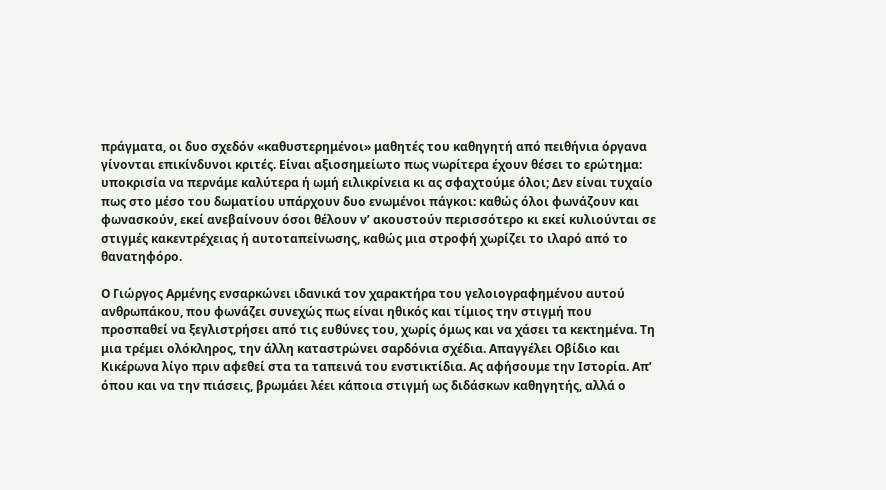πράγματα, οι δυο σχεδόν «καθυστερημένοι» μαθητές του καθηγητή από πειθήνια όργανα γίνονται επικίνδυνοι κριτές. Είναι αξιοσημείωτο πως νωρίτερα έχουν θέσει το ερώτημα: υποκρισία να περνάμε καλύτερα ή ωμή ειλικρίνεια κι ας σφαχτούμε όλοι; Δεν είναι τυχαίο πως στο μέσο του δωματίου υπάρχουν δυο ενωμένοι πάγκοι: καθώς όλοι φωνάζουν και φωνασκούν, εκεί ανεβαίνουν όσοι θέλουν ν’ ακουστούν περισσότερο κι εκεί κυλιούνται σε στιγμές κακεντρέχειας ή αυτοταπείνωσης, καθώς μια στροφή χωρίζει το ιλαρό από το θανατηφόρο.

Ο Γιώργος Αρμένης ενσαρκώνει ιδανικά τον χαρακτήρα του γελοιογραφημένου αυτού ανθρωπάκου, που φωνάζει συνεχώς πως είναι ηθικός και τίμιος την στιγμή που προσπαθεί να ξεγλιστρήσει από τις ευθύνες του, χωρίς όμως και να χάσει τα κεκτημένα. Τη μια τρέμει ολόκληρος, την άλλη καταστρώνει σαρδόνια σχέδια. Απαγγέλει Οβίδιο και Κικέρωνα λίγο πριν αφεθεί στα τα ταπεινά του ενστικτίδια. Ας αφήσουμε την Ιστορία. Απ’ όπου και να την πιάσεις, βρωμάει λέει κάποια στιγμή ως διδάσκων καθηγητής, αλλά ο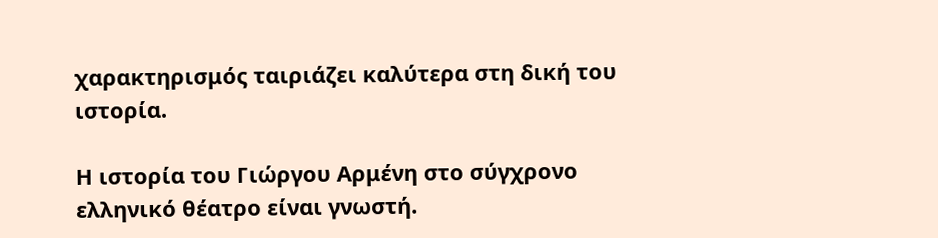χαρακτηρισμός ταιριάζει καλύτερα στη δική του ιστορία.

Η ιστορία του Γιώργου Αρμένη στο σύγχρονο ελληνικό θέατρο είναι γνωστή.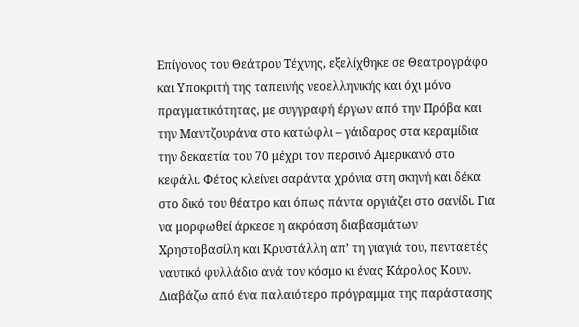Επίγονος του Θεάτρου Τέχνης, εξελίχθηκε σε Θεατρογράφο και Υποκριτή της ταπεινής νεοελληνικής και όχι μόνο πραγματικότητας, με συγγραφή έργων από την Πρόβα και την Μαντζουράνα στο κατώφλι – γάιδαρος στα κεραμίδια την δεκαετία του 70 μέχρι τον περσινό Αμερικανό στο κεφάλι. Φέτος κλείνει σαράντα χρόνια στη σκηνή και δέκα στο δικό του θέατρο και όπως πάντα οργιάζει στο σανίδι. Για να μορφωθεί άρκεσε η ακρόαση διαβασμάτων Χρηστοβασίλη και Κρυστάλλη απ’ τη γιαγιά του, πενταετές ναυτικό φυλλάδιο ανά τον κόσμο κι ένας Κάρολος Κουν. Διαβάζω από ένα παλαιότερο πρόγραμμα της παράστασης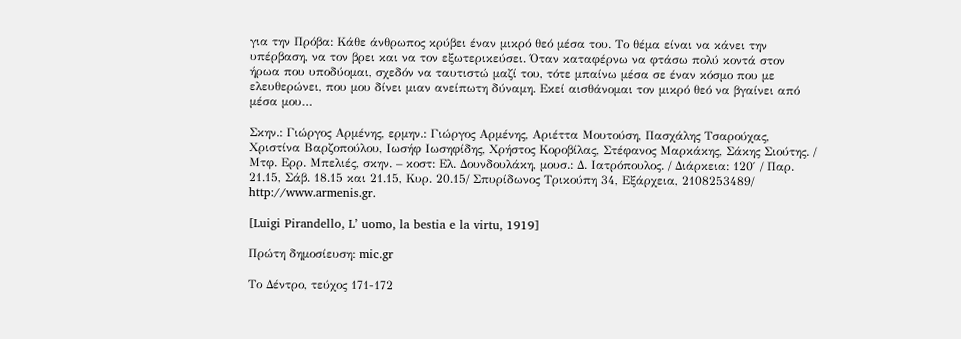για την Πρόβα: Κάθε άνθρωπος κρύβει έναν μικρό θεό μέσα του. Το θέμα είναι να κάνει την υπέρβαση, να τον βρει και να τον εξωτερικεύσει. Όταν καταφέρνω να φτάσω πολύ κοντά στον ήρωα που υποδύομαι, σχεδόν να ταυτιστώ μαζί του, τότε μπαίνω μέσα σε έναν κόσμο που με ελευθερώνει, που μου δίνει μιαν ανείπωτη δύναμη. Εκεί αισθάνομαι τον μικρό θεό να βγαίνει από μέσα μου…

Σκην.: Γιώργος Αρμένης, ερμην.: Γιώργος Αρμένης, Αριέττα Μουτούση, Πασχάλης Τσαρούχας, Χριστίνα Βαρζοπούλου, Ιωσήφ Ιωσηφίδης, Χρήστος Κοροβίλας, Στέφανος Μαρκάκης, Σάκης Σιούτης. / Μτφ. Ερρ. Μπελιές, σκην. – κοστ: Ελ. Δουνδουλάκη, μουσ.: Δ. Ιατρόπουλος. / Διάρκεια: 120′ / Παρ. 21.15, Σάβ. 18.15 και 21.15, Κυρ. 20.15/ Σπυρίδωνος Τρικούπη 34, Εξάρχεια, 2108253489/ http://www.armenis.gr.

[Luigi Pirandello, L’ uomo, la bestia e la virtu, 1919]

Πρώτη δημοσίευση: mic.gr

Το Δέντρο, τεύχος 171-172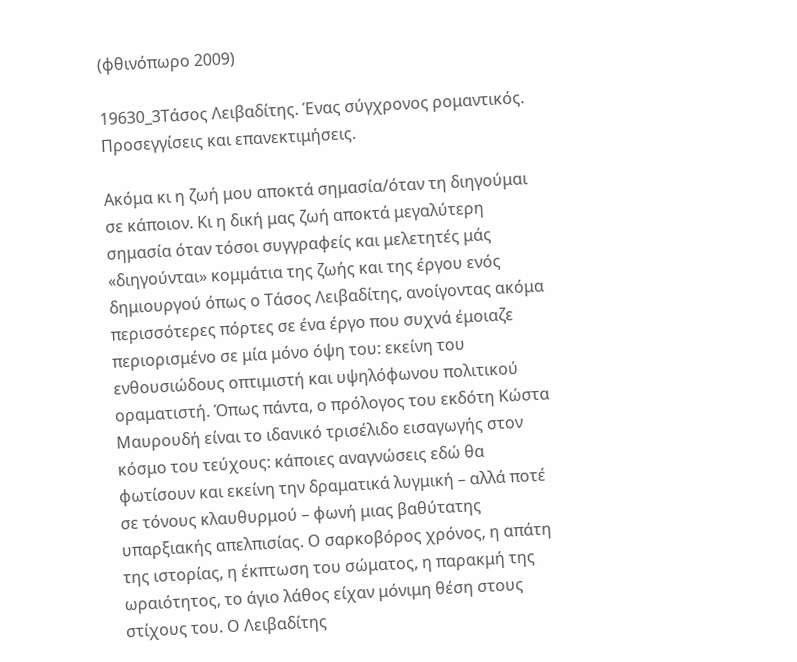(φθινόπωρο 2009)

19630_3Τάσος Λειβαδίτης. Ένας σύγχρονος ρομαντικός. Προσεγγίσεις και επανεκτιμήσεις.

Ακόμα κι η ζωή μου αποκτά σημασία/όταν τη διηγούμαι σε κάποιον. Κι η δική μας ζωή αποκτά μεγαλύτερη σημασία όταν τόσοι συγγραφείς και μελετητές μάς «διηγούνται» κομμάτια της ζωής και της έργου ενός δημιουργού όπως ο Τάσος Λειβαδίτης, ανοίγοντας ακόμα περισσότερες πόρτες σε ένα έργο που συχνά έμοιαζε περιορισμένο σε μία μόνο όψη του: εκείνη του ενθουσιώδους οπτιμιστή και υψηλόφωνου πολιτικού οραματιστή. Όπως πάντα, ο πρόλογος του εκδότη Κώστα Μαυρουδή είναι το ιδανικό τρισέλιδο εισαγωγής στον κόσμο του τεύχους: κάποιες αναγνώσεις εδώ θα φωτίσουν και εκείνη την δραματικά λυγμική – αλλά ποτέ σε τόνους κλαυθυρμού – φωνή μιας βαθύτατης υπαρξιακής απελπισίας. Ο σαρκοβόρος χρόνος, η απάτη της ιστορίας, η έκπτωση του σώματος, η παρακμή της ωραιότητος, το άγιο λάθος είχαν μόνιμη θέση στους στίχους του. Ο Λειβαδίτης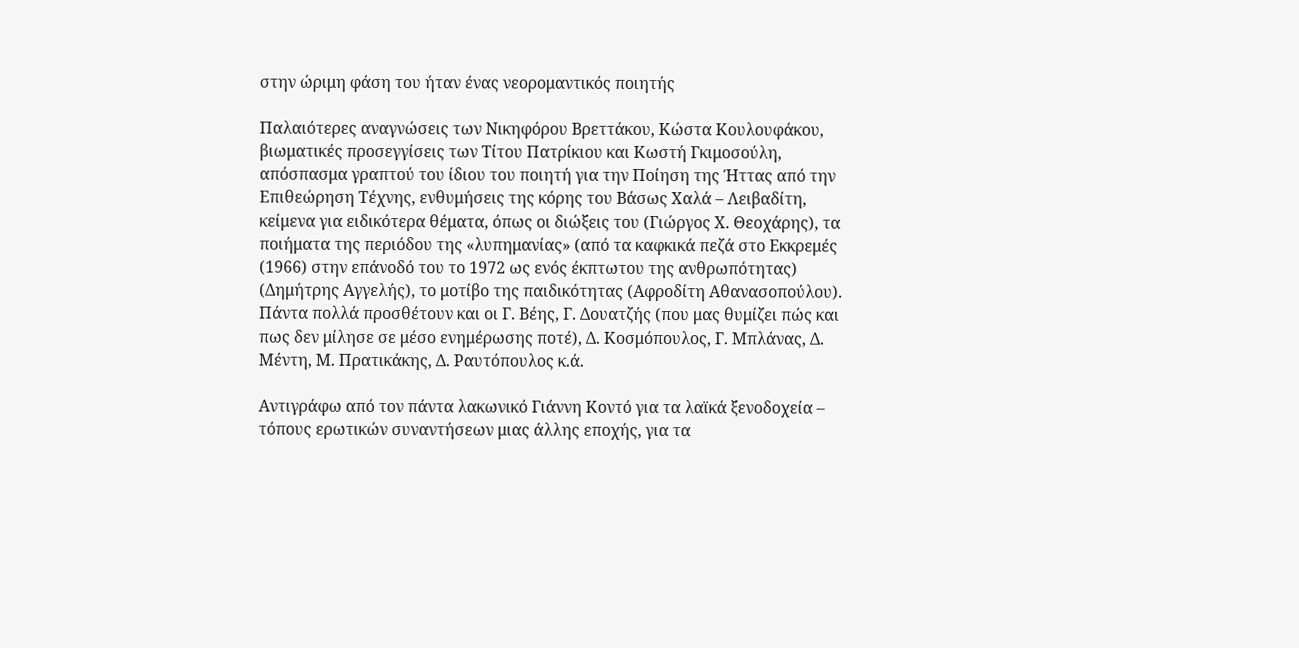στην ώριμη φάση του ήταν ένας νεορομαντικός ποιητής

Παλαιότερες αναγνώσεις των Νικηφόρου Βρεττάκου, Κώστα Κουλουφάκου, βιωματικές προσεγγίσεις των Τίτου Πατρίκιου και Κωστή Γκιμοσούλη, απόσπασμα γραπτού του ίδιου του ποιητή για την Ποίηση της Ήττας από την Επιθεώρηση Τέχνης, ενθυμήσεις της κόρης του Βάσως Χαλά – Λειβαδίτη, κείμενα για ειδικότερα θέματα, όπως οι διώξεις του (Γιώργος Χ. Θεοχάρης), τα ποιήματα της περιόδου της «λυπημανίας» (από τα καφκικά πεζά στο Εκκρεμές (1966) στην επάνοδό του το 1972 ως ενός έκπτωτου της ανθρωπότητας) (Δημήτρης Αγγελής), το μοτίβο της παιδικότητας (Αφροδίτη Αθανασοπούλου). Πάντα πολλά προσθέτουν και οι Γ. Βέης, Γ. Δουατζής (που μας θυμίζει πώς και πως δεν μίλησε σε μέσο ενημέρωσης ποτέ), Δ. Κοσμόπουλος, Γ. Μπλάνας, Δ. Μέντη, Μ. Πρατικάκης, Δ. Ραυτόπουλος κ.ά.

Αντιγράφω από τον πάντα λακωνικό Γιάννη Κοντό για τα λαϊκά ξενοδοχεία – τόπους ερωτικών συναντήσεων μιας άλλης εποχής, για τα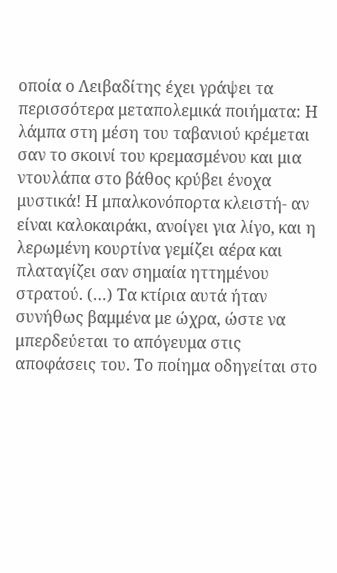οποία ο Λειβαδίτης έχει γράψει τα περισσότερα μεταπολεμικά ποιήματα: Η λάμπα στη μέση του ταβανιού κρέμεται σαν το σκοινί του κρεμασμένου και μια ντουλάπα στο βάθος κρύβει ένοχα μυστικά! Η μπαλκονόπορτα κλειστή- αν είναι καλοκαιράκι, ανοίγει για λίγο, και η λερωμένη κουρτίνα γεμίζει αέρα και πλαταγίζει σαν σημαία ηττημένου στρατού. (…) Τα κτίρια αυτά ήταν συνήθως βαμμένα με ώχρα, ώστε να μπερδεύεται το απόγευμα στις αποφάσεις του. Το ποίημα οδηγείται στο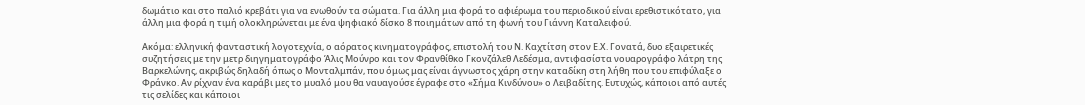δωμάτιο και στο παλιό κρεβάτι για να ενωθούν τα σώματα. Για άλλη μια φορά το αφιέρωμα του περιοδικού είναι ερεθιστικότατο, για άλλη μια φορά η τιμή ολοκληρώνεται με ένα ψηφιακό δίσκο 8 ποιημάτων από τη φωνή του Γιάννη Καταλειφού.

Ακόμα: ελληνική φανταστική λογοτεχνία, ο αόρατος κινηματογράφος, επιστολή του Ν. Καχτίτση στον Ε.Χ. Γονατά, δυο εξαιρετικές συζητήσεις με την μετρ διηγηματογράφο Άλις Μούνρο και τον Φρανθίθκο Γκονζάλεθ Λεδέσμα, αντιφασίστα νουαρογράφο λάτρη της Βαρκελώνης, ακριβώς δηλαδή όπως ο Μονταλμπάν, που όμως μας είναι άγνωστος χάρη στην καταδίκη στη λήθη που του επιφύλαξε ο Φράνκο. Αν ρίχναν ένα καράβι μες το μυαλό μου θα ναυαγούσε έγραφε στο «Σήμα Κινδύνου» ο Λειβαδίτης. Ευτυχώς, κάποιοι από αυτές τις σελίδες και κάποιοι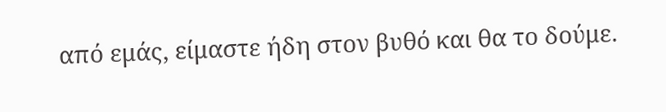από εμάς, είμαστε ήδη στον βυθό και θα το δούμε.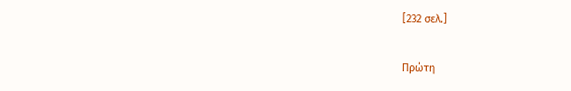[232 σελ.]

Πρώτη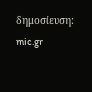δημοσίευση: mic.gr